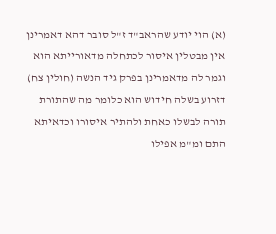(א) הוי יודע שהראב"ד ז"ל סובר דהא דאמרינן אין מבטלין איסור לכתחלה מדאורייתא הוא וגמר לה מדאמרינן בפרק גיד הנשה (חולין צח) דזרוע בשלה חידוש הוא כלומר מה שהתורת תורה לבשלו כאחת ולהתיר איסורו וכדאיתא התם ומ"מ אפילו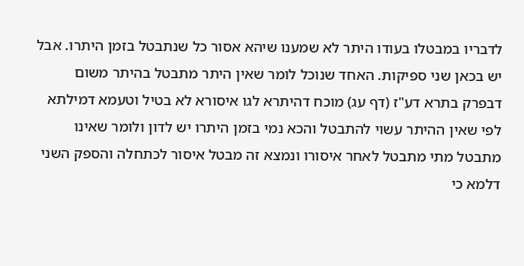לדבריו במבטלו בעודו היתר לא שמענו שיהא אסור כל שנתבטל בזמן היתרו. אבל יש בכאן שני ספיקות. האחד שנוכל לומר שאין היתר מתבטל בהיתר משום דבפרק בתרא דע"ז (דף עג) מוכח דהיתרא לגו איסורא לא בטיל וטעמא דמילתא לפי שאין ההיתר עשוי להתבטל והכא נמי בזמן היתרו יש לדון ולומר שאינו מתבטל מתי מתבטל לאחר איסורו ונמצא זה מבטל איסור לכתחלה והספק השני דלמא כי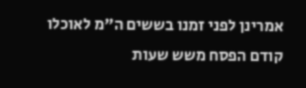אמרינן לפני זמנו בששים ה"מ לאוכלו קודם הפסח משש שעות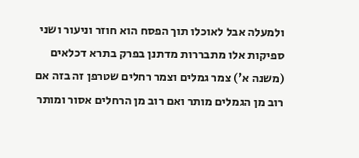ולמעלה אבל לאוכלו תוך הפסח הוא חוזר וניעור ושני ספיקות אלו מתבררות מדתנן בפרק בתרא דכלאים (משנה א') צמר גמלים וצמר רחלים שטרפן זה בזה אם רוב מן הגמלים מותר ואם רוב מן הרחלים אסור ומותר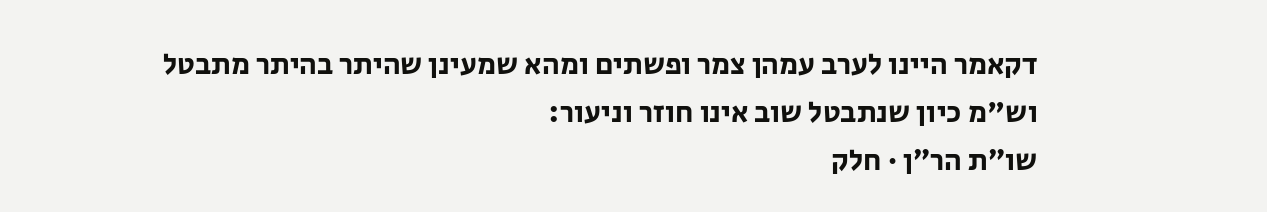דקאמר היינו לערב עמהן צמר ופשתים ומהא שמעינן שהיתר בהיתר מתבטל וש"מ כיון שנתבטל שוב אינו חוזר וניעור:
שו״ת הר״ן · חלק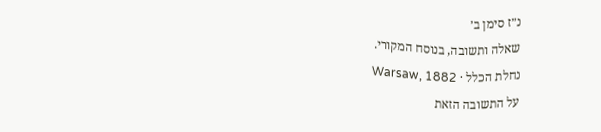נ״ז סימן ב׳
שאלה ותשובה, בנוסח המקורי.
נחלת הכלל · Warsaw, 1882
על התשובה הזאת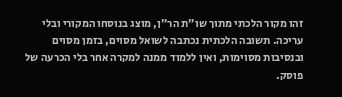זהו מקור הלכתי מתוך שו״ת הר״ן, מוצג בנוסחו המקורי ובלי עריכה. תשובה הלכתית נכתבה לשואל מסוים, בזמן מסוים ובנסיבות מסוימות, ואין ללמוד ממנה למקרה אחר בלי הכרעה של פוסק.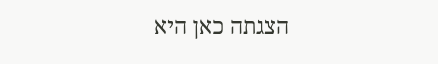הצגתה כאן היא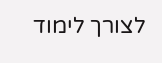לצורך לימוד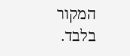המקור בלבד.